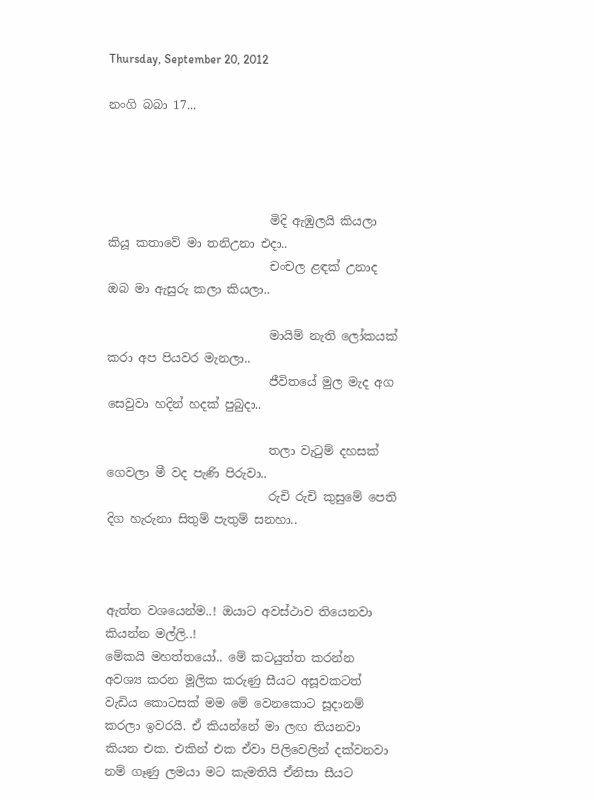Thursday, September 20, 2012

නංගි බබා 17...




                           මිදි ඇඹුලයි කියලා කියූ කතාවේ මා තනිඋනා එදා..
                           චංචල ළඳක් උනාද ඔබ මා ඇසුරු කලා කියලා..

                           මායිම් නැති ලෝකයක් කරා අප පියවර මැනලා..
                           ජීවිතයේ මුල මැද අග සෙවුවා හදින් හදක් පුබුදා..

                           තලා වැ‍ටුම් දහසක් ගෙවලා මී වද පැණි පිරුවා..
                           රුචි රුචි කුසුමේ පෙති දිග හැරුනා සිතුම් පැතුම් සනහා..



ඇත්ත වශයෙන්ම..! ඔයාට අවස්ථාව තියෙනවා කියන්න මල්ලි..!
මේකයි මහත්තයෝ.. මේ කටයුත්ත කරන්න අවශ්‍ය කරන මූලික කරුණු සීයට අසූවකටත් වැඩිය කොටසක් මම මේ වෙනකොට සූදානම් කරලා ඉවරයි. ඒ කියන්නේ මා ලඟ තියනවා කියන එක. එකින් එක ඒවා පිලිවෙලින් දක්වනවා නම් ගෑණු ලමයා මට කැමතියි ඒනිසා සීයට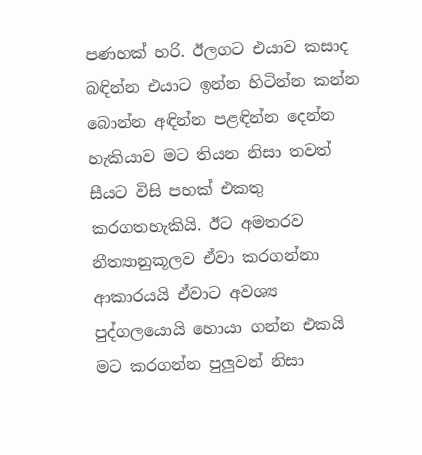පණහක් හරි. ඊලගට එයාව කසාද බඳින්න එයාට ඉන්න හිටින්න කන්න බොන්න අඳින්න පළඳින්න දෙන්න හැකියාව මට තියන නිසා තවත් සීයට විසි පහක් එකතු කරගතහැකියි. ඊට අමතරව නීත්‍යානුකූලව ඒවා කරගන්නා ආකාරයයි ඒවාට අවශ්‍ය පුද්ගලයොයි හොයා ගන්න එකයි මට කරගන්න පුලුවන් නිසා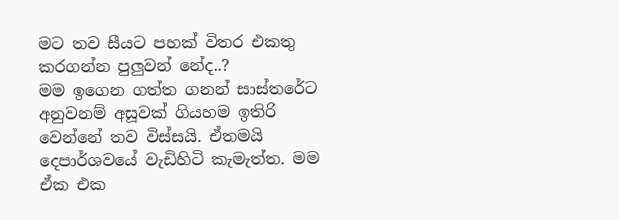මට තව සීයට පහක් විතර එකතු කරගන්න පුලුවන් නේද..?
මම ඉගෙන ගත්ත ගනන් සාස්තරේට අනුවනම් අසූවක් ගියහම ඉතිරි වෙන්නේ තව විස්සයි. ඒතමයි දෙපාර්ශවයේ වැඩිහිටි කැමැත්ත. මම ඒක එක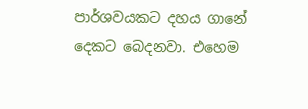පාර්ශවයකට දහය ගානේ දෙකට බෙදනවා. එහෙම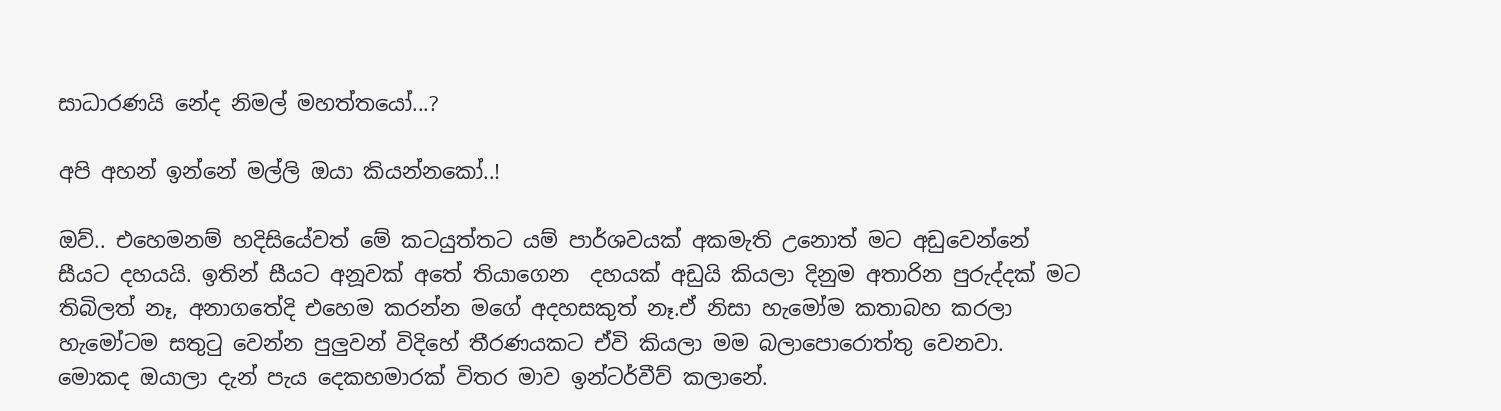සාධාරණයි නේද නිමල් මහත්තයෝ...?

අපි අහන් ඉන්නේ මල්ලි ඔයා කියන්නකෝ..!

ඔව්.. එහෙමනම් හදිසියේවත් මේ කටයුත්තට යම් පාර්ශවයක් අකමැති උනොත් මට අඩුවෙන්නේ සීයට දහයයි. ඉතින් සීයට අනූවක් අතේ තියාගෙන  දහයක් අඩුයි කියලා දිනුම අතාරින පුරුද්දක් මට තිබිලත් නෑ, අනාගතේදි එහෙම කරන්න මගේ අදහසකුත් නෑ.ඒ නිසා හැමෝම කතාබහ කරලා හැමෝටම සතු‍ටු වෙන්න පුලුවන් විදිහේ තීරණයකට ඒවි කියලා මම බලාපොරොත්තු වෙනවා. මොකද ඔයාලා දැන් පැය දෙකහමාරක් විතර මාව ඉන්ටර්වීව් කලානේ.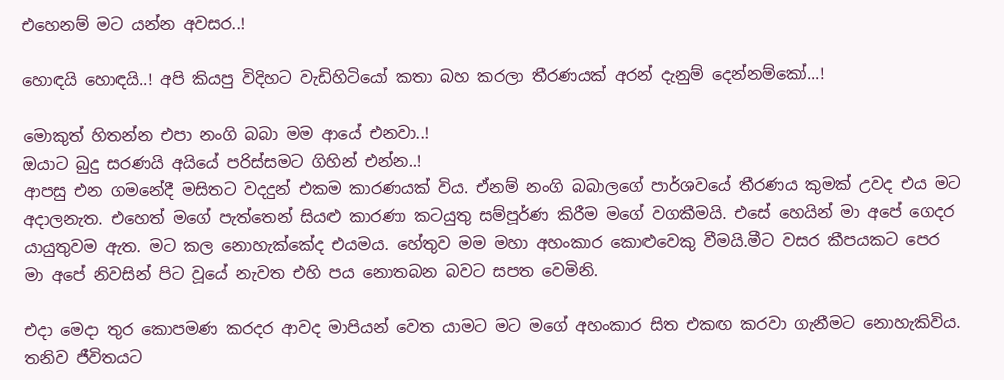එහෙනම් මට යන්න අවසර..!

හොඳයි හොඳයි..! අපි කියපු විදිහට වැඩිහිටියෝ කතා බහ කරලා තීරණයක් අරන් දැනුම් දෙන්නම්කෝ...!

මොකුත් හිතන්න එපා නංගි බබා මම ආයේ එනවා..!
ඔයාට බුදු සරණයි අයියේ පරිස්සමට ගිහින් එන්න..!
ආපසු එන ගමනේදී මසිතට වදදුන් එකම කාරණයක් විය. ඒනම් නංගි බබාලගේ පාර්ශවයේ තීරණය කුමක් උවද එය මට අදාලනැත. එහෙත් මගේ පැත්තෙන් සියළු කාරණා කටයුතු සම්පූර්ණ කිරීම මගේ වගකීමයි. එසේ හෙයින් මා අපේ ගෙදර යායුතුවම ඇත. මට කල නොහැක්කේද එයමය. හේතුව මම මහා අහංකාර කොළුවෙකු වීමයි.මීට වසර කීපයකට පෙර මා අපේ නිවසින් පිට වූයේ නැවත එහි පය නොතබන බවට සපත වෙමිනි.

එදා මෙදා තුර කොපමණ කරදර ආවද මාපියන් වෙත යාමට මට මගේ අහංකාර සිත එකඟ කරවා ගැනීමට නොහැකිවිය. තනිව ජීවිතයට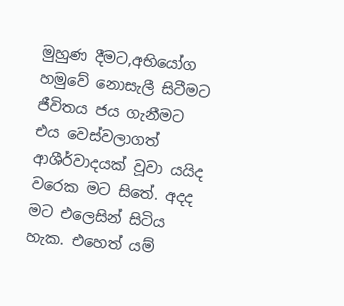මුහුණ දීමට,අභියෝග හමුවේ නොසැලී සිටීමට ජීවිතය ජය ගැනීමට එය වෙස්වලාගත් ආශීර්වාදයක් වූවා යයිද වරෙක මට සිතේ. අදද මට එලෙසින් සිටිය හැක. එහෙත් යම්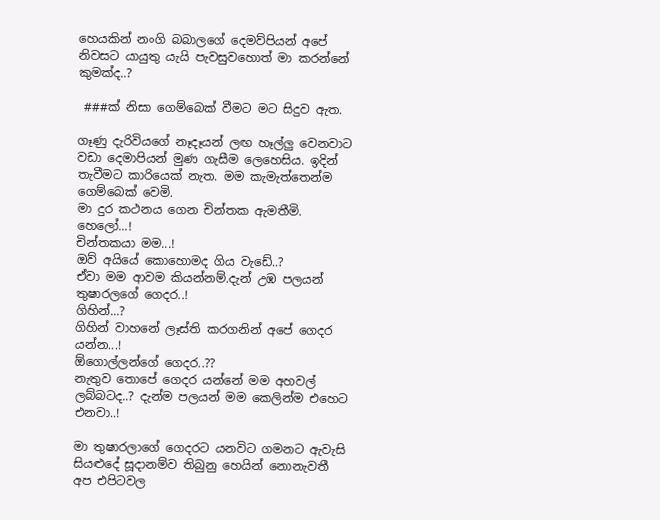හෙයකින් නංගි බබාලගේ දෙමව්පියන් අපේ නිවසට යායුතු යැයි පැවසුවහොත් මා කරන්නේ කුමක්ද..?

 ###ක් නිසා ගෙම්බෙක් වීමට මට සිදුව ඇත.

ගෑණු දැරිවියගේ නෑදෑයන් ලඟ හෑල්ලු වෙනවාට වඩා දෙමාපියන් මුණ ගැසීම ලෙහෙසිය. ඉදින් තැවීමට කාරියෙක් නැත. මම කැමැත්තෙන්ම ගෙම්බෙක් වෙමි.
මා දුර කථනය ගෙන චින්තක ඇමතීමි.
හෙලෝ...!
චින්තකයා මම...!
ඔව් අයියේ කොහොමද ගිය වැඩේ..?
ඒවා මම ආවම කියන්නම්.දැන් උඹ පලයන් තුෂාරලගේ ගෙදර..!
ගිහින්...?
ගිහින් වාහනේ ලෑස්ති කරගනින් අපේ ගෙදර යන්න...!
ඕගොල්ලන්ගේ ගෙදර..??
නැතුව තොපේ ගෙදර යන්නේ මම අහවල් ලබ්බටද..? දැන්ම පලයන් මම කෙලින්ම එහෙට එනවා..!

මා තුෂාරලාගේ ගෙදරට යනවිට ගමනට ඇවැසි සියළුදේ සූදානම්ව තිබුනු හෙයින් නොනැවතී අප එපිටවල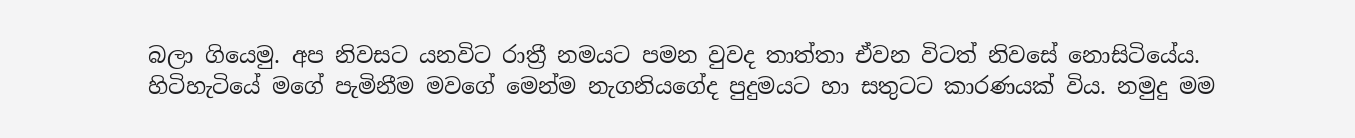බලා ගියෙමු. අප නිවසට යනවිට රාත්‍රී නමයට පමන වුවද තාත්තා ඒවන විටත් නිවසේ නොසිටියේය. හිටිහැටියේ මගේ පැමිනීම මවගේ මෙන්ම නැගනියගේද පුදුමයට හා සතුටට කාරණයක් විය. නමුදු මම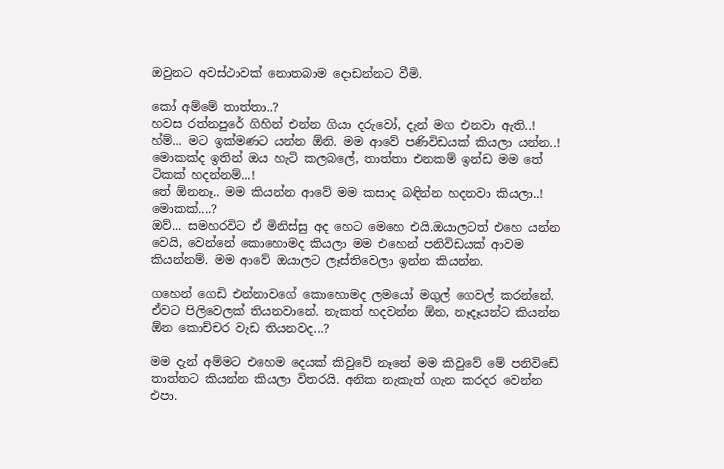ඔවුනට අවස්ථාවක් නොතබාම දොඩන්නට වීමි.

කෝ අම්මේ තාත්තා..?
හවස රත්නපුරේ ගිහින් එන්න ගියා දරුවෝ, දැන් මග එනවා ඇති..!
හ්ම්... මට ඉක්මණට යන්න ඕනි. මම ආවේ පණිවිඩයක් කියලා යන්න..!
මොකක්ද ඉතින් ඔය හැටි කලබලේ, තාත්තා එනකම් ඉන්ඩ මම තේ ටිකක් හදන්නම්...!
තේ ඕනනෑ.. මම කියන්න ආවේ මම කසාද බඳින්න හදනවා කියලා..!
මොකක්....?
ඔව්... සමහරවිට ඒ මිනිස්සු අද හෙට මෙහෙ එයි.ඔයාලටත් එහෙ යන්න වෙයි, වෙන්නේ කොහොමද කියලා මම එහෙන් පනිවිඩයක් ආවම කියන්නම්. මම ආවේ ඔයාලට ලෑස්තිවෙලා ඉන්න කියන්න.

ගහෙන් ගෙඩි එන්නාවගේ කොහොමද ලමයෝ මගුල් ගෙවල් කරන්නේ. ඒවට පිලිවෙලක් තියනවානේ. නැකත් හදවන්න ඕන, නෑදෑයන්ට කියන්න ඕන කොච්චර වැඩ තියනවද...?

මම දැන් අම්මට එහෙම දෙයක් කිවුවේ නෑනේ මම කිවුවේ මේ පනිවිඩේ තාත්තට කියන්න කියලා විතරයි. අනික නැකැත් ගැන කරදර වෙන්න එපා.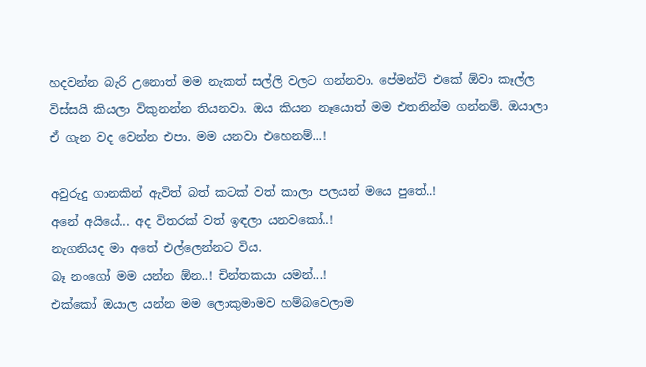හදවන්න බැරි උනොත් මම නැකත් සල්ලි වලට ගන්නවා. පේමන්ට් එකේ ඕවා කෑල්ල විස්සයි කියලා විකුනන්න තියනවා. ඔය කියන නෑයොත් මම එතනින්ම ගන්නම්. ඔයාලා ඒ ගැන වද වෙන්න එපා. මම යනවා එහෙනම්...!

අවුරුදු ගානකින් ඇවිත් බත් කටක් වත් කාලා පලයන් මයෙ පුතේ..!
අනේ අයියේ... අද විතරක් වත් ඉඳලා යනවකෝ..!
නැගනියද මා අතේ එල්ලෙන්නට විය.
බෑ නංගෝ මම යන්න ඕන..! චින්තකයා යමන්...!
එක්කෝ ඔයාල යන්න මම ලොකුමාමව හම්බවෙලාම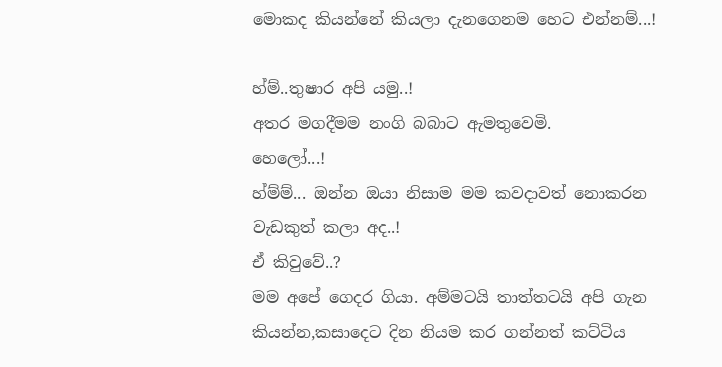මොකද කියන්නේ කියලා දැනගෙනම හෙට එන්නම්...!

හ්ම්..තුෂාර අපි යමු..!
අතර මගදීමම නංගි බබාට ඇමතුවෙමි.
හෙලෝ...!
හ්ම්ම්... ඔන්න ඔයා නිසාම මම කවදාවත් නොකරන වැඩකුත් කලා අද..!
ඒ කිවුවේ..?
මම අපේ ගෙදර ගියා. අම්මටයි තාත්තටයි අපි ගැන කියන්න,කසාදෙට දින නියම කර ගන්නත් කට්ටිය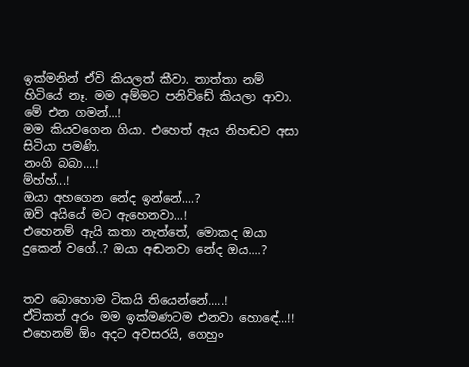ඉක්මනින් ඒවි කියලත් කීවා. තාත්තා නම් හිටියේ නෑ. මම අම්මට පනිවිඩේ කියලා ආවා. මේ එන ගමන්...!
මම කියවගෙන ගියා. එහෙත් ඇය නිහඬව අසා සිටියා පමණි.
නංගි බබා....!
ම්හ්හ්...!
ඔයා අහගෙන නේද ඉන්නේ....?
ඔව් අයියේ මට ඇහෙනවා...!
එහෙනම් ඇයි කතා නැත්තේ, මොකද ඔයා දුකෙන් වගේ..? ඔයා අඬනවා නේද ඔය....?


තව බොහොම ටිකයි තියෙන්නේ.....!
ඒටිකත් අරං මම ඉක්මණටම එනවා හොඳේ...!!
එහෙනම් ඕං අදට අවසරයි, ගෙහුං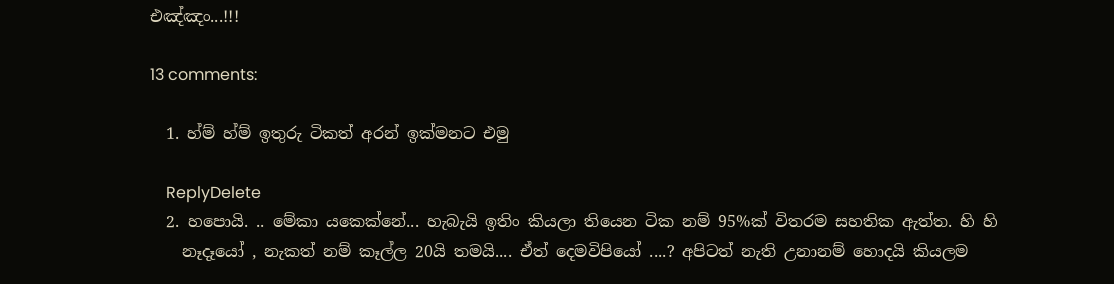එඤ්ඤං...!!!

13 comments:

  1. හ්ම් හ්ම් ඉතුරු ටිකත් අරන් ඉක්මනට එමු

    ReplyDelete
  2. හපොයි. .. මේකා යකෙක්නේ... හැබැයි ඉතිං කියලා තියෙන ටික නම් 95%ක් විතරම සහතික ඇත්ත. හි හි
    නෑදෑයෝ , නැකත් නම් කෑල්ල 20යි තමයි.... ඒත් දෙමවිපියෝ ....? අපිටත් නැති උනානම් හොදයි කියලම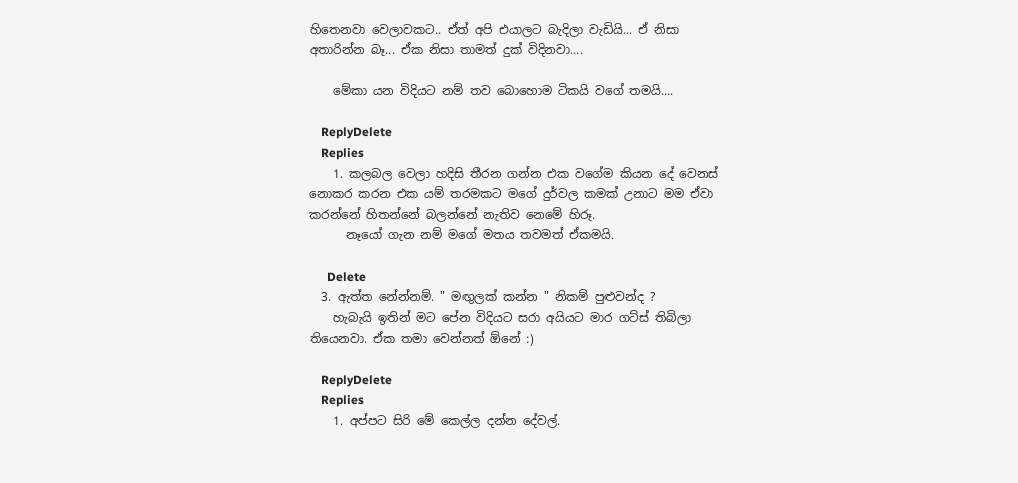හිතෙනවා වෙලාවකට.. ඒත් අපි එයාලට බැදිලා වැඩියි... ඒ නිසා අතාරින්න බෑ... ඒක නිසා තාමත් දුක් විදිනවා....

    මේකා යන විදියට නම් තව බොහොම ටිකයි වගේ තමයි....

    ReplyDelete
    Replies
    1. කලබල වෙලා හදිසි තීරන ගන්න එක වගේම කියන දේ වෙනස් නොකර කරන එක යම් තරමකට මගේ දුර්වල කමක් උනාට මම ඒවා කරන්නේ හිතන්නේ බලන්නේ නැතිව නෙමේ හිරූ.
      නෑයෝ ගැන නම් මගේ මතය තවමත් ඒකමයි.

      Delete
  3. ඇත්ත නේන්නම්. " මඟුලක් කන්න " නිකම් පුළුවන්ද ?
    හැබැයි ඉතින් මට පේන විදියට සරා අයියට මාර ගට්ස් තිබිලා තියෙනවා. ඒක තමා වෙන්නත් ඕනේ :)

    ReplyDelete
    Replies
    1. අප්පට සිරි මේ කෙල්ල දන්න දේවල්.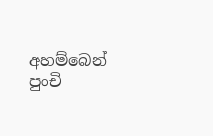අහම්බෙන් පුංචි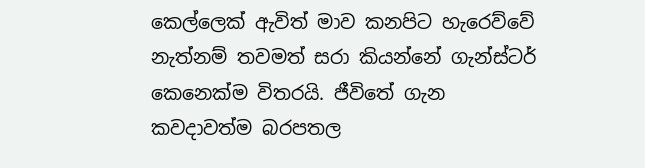කෙල්ලෙක් ඇවිත් මාව කනපිට හැරෙව්වේ නැත්නම් තවමත් සරා කියන්නේ ගැන්ස්ටර් කෙනෙක්ම විතරයි. ජීවිතේ ගැන කවදාවත්ම බරපතල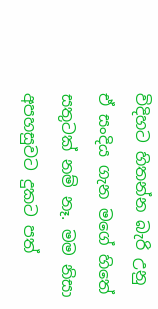විදිහට හිතන්න බැරි උනු ඒ සංදිය ගැන මගේ හිතේ සතුටක් නම් නෑ. මම නිසා අපහසුවට දුකට පත්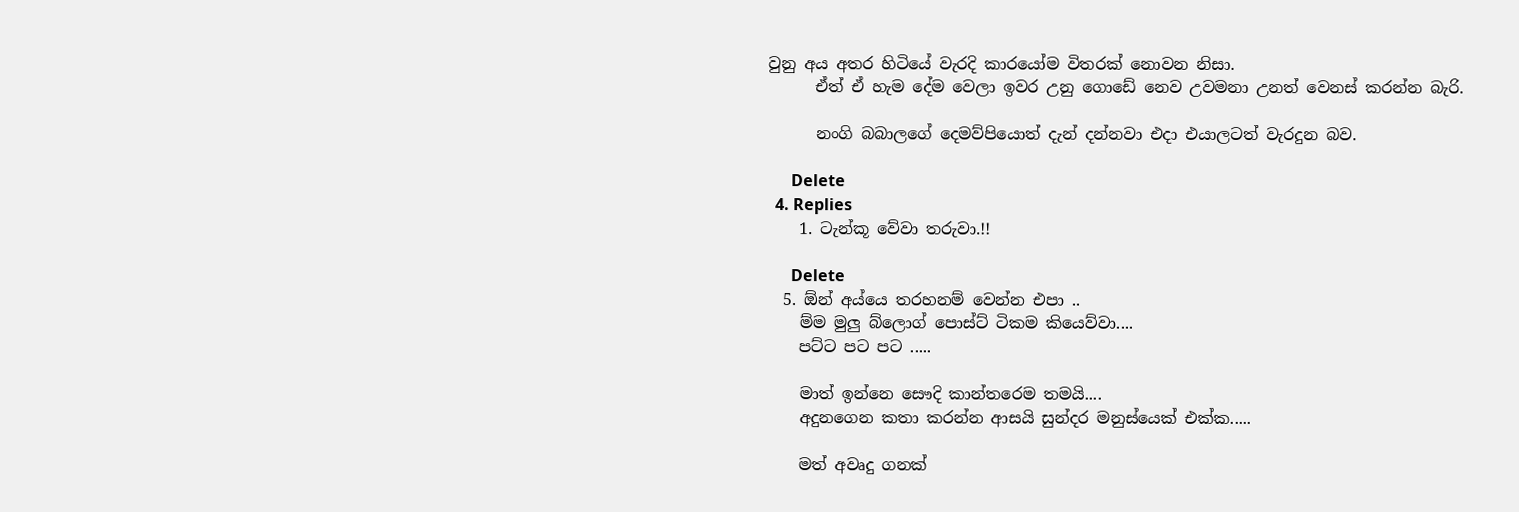වුනු අය අතර හිටියේ වැරදි කාරයෝම විතරක් නොවන නිසා.
      ඒත් ඒ හැම දේම වෙලා ඉවර උනු ගොඩේ නෙව උවමනා උනත් වෙනස් කරන්න බැරි.

      නංගි බබාලගේ දෙමව්පියොත් දැන් දන්නවා එදා එයාලටත් වැරදුන බව.

      Delete
  4. Replies
    1. ටැන්කූ වේවා තරුවා.!!

      Delete
  5. ඕන් අය්යෙ තරහනම් වෙන්න එපා ..
    ම්ම මුලු බ්ලොග් පොස්ට් ටිකම කියෙව්වා....
    පට්ට පට පට .....

    මාත් ඉන්නෙ සෞදි කාන්තරෙම තමයි....
    අදුනගෙන කතා කරන්න ආසයි සුන්දර මනුස්යෙක් එක්ක.....

    මත් අවෘදු ගනක්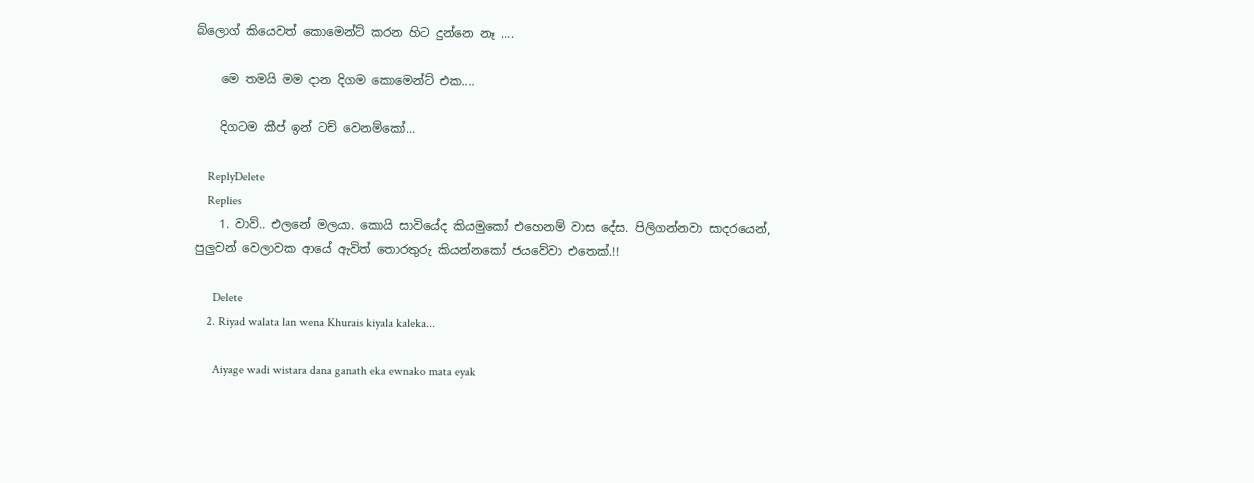බ්ලොග් කියෙවත් කොමෙන්ට් කරන හිට දුන්නෙ නෑ ....

    මෙ තමයි මම දාන දිගම කොමෙන්ට් එක....

    දිගටම කීප් ඉන් ටච් වෙනම්කෝ...

    ReplyDelete
    Replies
    1. වාව්.. එලනේ මලයා. කොයි සාවියේද කියමුකෝ එහෙනම් වාස දේස. පිලිගන්නවා සාදරයෙන්, පුලුවන් වෙලාවක ආයේ ඇවිත් තොරතුරු කියන්නකෝ ජයවේවා එතෙක්.!!

      Delete
    2. Riyad walata lan wena Khurais kiyala kaleka...

      Aiyage wadi wistara dana ganath eka ewnako mata eyak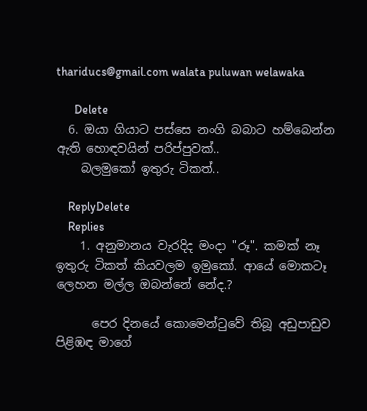thariducs@gmail.com walata puluwan welawaka

      Delete
  6. ඔයා ගියාට පස්සෙ නංගි බබාට හම්බෙන්න ඇති හොඳවයින් පරිප්පුවක්..
    බලමුකෝ ඉතුරු ටිකත්..

    ReplyDelete
    Replies
    1. අනුමානය වැරදිද මංදා "රූ". කමක් නෑ ඉතුරු ටිකත් කියවලම ඉමුකෝ. ආයේ මොකටෑ ලෙහන මල්ල ඔබන්නේ නේද.?

      පෙර දිනයේ කොමෙන්‍ටුවේ තිබූ අඩුපාඩුව පිළිඹඳ මාගේ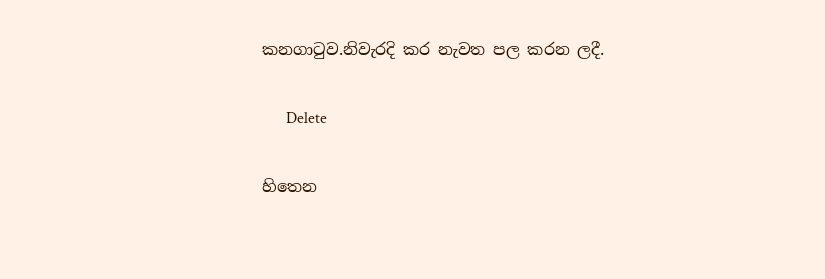කනගා‍ටුව.නිවැරදි කර නැවත පල කරන ලදී.

      Delete

හිතෙන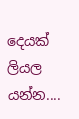දෙයක් ලියල යන්න....